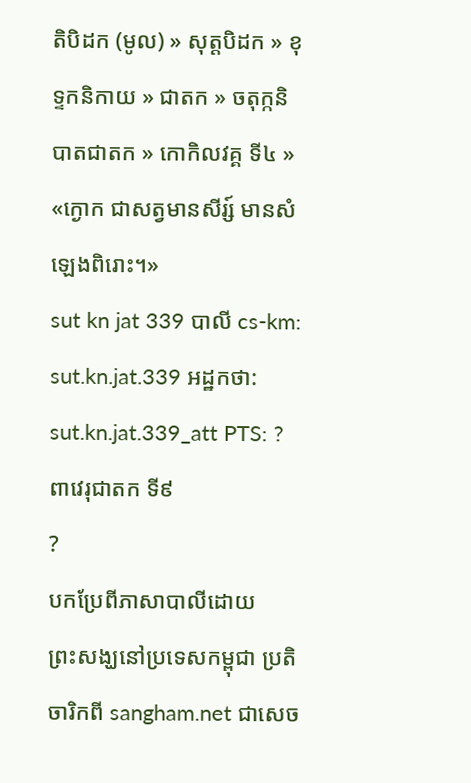តិបិដក (មូល) » សុត្តបិដក » ខុទ្ទកនិកាយ » ជាតក » ចតុក្កនិបាតជាតក » កោកិលវគ្គ ទី៤ »
«ក្ងោក ជាសត្វមានសីរ្ស៍ មានសំឡេងពិរោះ។»
sut kn jat 339 បាលី cs-km: sut.kn.jat.339 អដ្ឋកថា: sut.kn.jat.339_att PTS: ?
ពាវេរុជាតក ទី៩
?
បកប្រែពីភាសាបាលីដោយ
ព្រះសង្ឃនៅប្រទេសកម្ពុជា ប្រតិចារិកពី sangham.net ជាសេច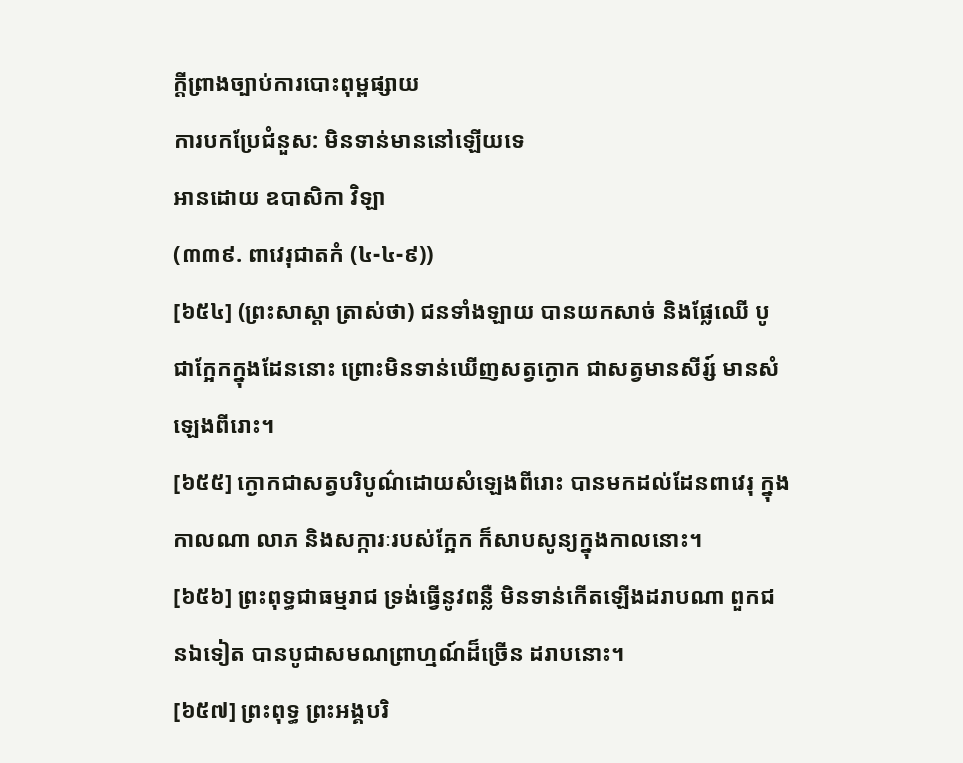ក្តីព្រាងច្បាប់ការបោះពុម្ពផ្សាយ
ការបកប្រែជំនួស: មិនទាន់មាននៅឡើយទេ
អានដោយ ឧបាសិកា វិឡា
(៣៣៩. ពាវេរុជាតកំ (៤-៤-៩))
[៦៥៤] (ព្រះសាស្ដា ត្រាស់ថា) ជនទាំងឡាយ បានយកសាច់ និងផ្លែឈើ បូជាក្អែកក្នុងដែននោះ ព្រោះមិនទាន់ឃើញសត្វក្ងោក ជាសត្វមានសីរ្ស៍ មានសំឡេងពីរោះ។
[៦៥៥] ក្ងោកជាសត្វបរិបូណ៌ដោយសំឡេងពីរោះ បានមកដល់ដែនពាវេរុ ក្នុងកាលណា លាភ និងសក្ការៈរបស់ក្អែក ក៏សាបសូន្យក្នុងកាលនោះ។
[៦៥៦] ព្រះពុទ្ធជាធម្មរាជ ទ្រង់ធ្វើនូវពន្លឺ មិនទាន់កើតឡើងដរាបណា ពួកជនឯទៀត បានបូជាសមណព្រាហ្មណ៍ដ៏ច្រើន ដរាបនោះ។
[៦៥៧] ព្រះពុទ្ធ ព្រះអង្គបរិ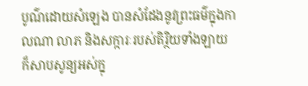បូណ៌ដោយសំឡេង បានសំដែងនូវព្រះធម៌ក្នុងកាលណា លាភ និងសក្ការៈរបស់តិរ្ថិយទាំងឡាយ ក៏សាបសូន្យអស់ក្នុ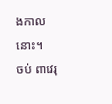ងកាលនោះ។
ចប់ ពាវេរុ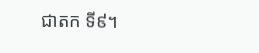ជាតក ទី៩។